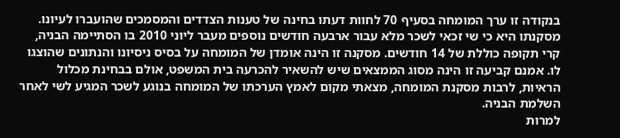בנקודה זו ערך המומחה בסעיף 70 לחוות דעתו בחינה של טענות הצדדים והמסמכים שהועברו לעיונו. מסקנתו היא כי שי זכאי לשכר מלא עבור ארבעה חודשים נוספים מעבר ליוני 2010 בו הסתיימה הבניה, קרי תקופה כוללת של 14 חודשים. מסקנה זו הינה אומדן של המומחה על בסיס ניסיונו והנתונים שהוצגו לו. אמנם קביעה זו הינה מסוג הממצאים שיש להשאיר להכרעה בית המשפט, אולם בבחינת מכלול הראיות, לרבות מסקנת המומחה, מצאתי מקום לאמץ הערכתו של המומחה בנוגע לשכר המגיע לשי לאחר השלמת הבניה.
למרות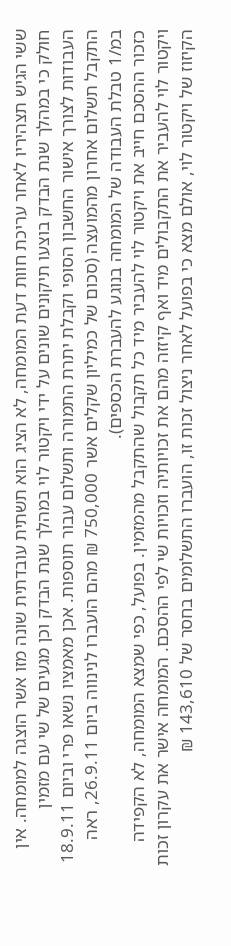ששי הגיש תצהיריו לאחר עריכת חוות דעת המומחה, לא הציג הוא תשתית עובדתית שונה מזו אשר הוצגה למומחה. אין חולק כי במהלך שנת הבדק בוצעו תיקונים שונים על ידי ויקטור לוי במהלך שנת הבדק וכן מגעים של שי עם מזמין העבודות לצורך אישור החשבון הסופי וקבלת יתרת התמורה ותשלום עבור תוספות. אכן מאמציו נשאו פרי וביום 18.9.11 התקבל תשלום אחרון מהמועצה (סכום של כמיליון שקלים אשר 750,000 ₪ מהם הועברו לנינווה ביום 26.9.11, ראה במ/1 טבלת העבודה של המומחה בנוגע להעברת הכספים).
כזכור ההסכם חייב את ויקטור לוי להעביר מיד כל תקבול שהתקבל מהמזמין. בפועל, כפי שמצא המומחה, לא הקפידה ויקטור לוי להעביר את התקבולים מיד ואף קיזזה מהם את זכויותיה וזכויות שי לפי ההסכם. המומחה אישר את עקרון זכות הקיזוז של ויקטור לוי, אולם מצא כי בפועל לאחר ניצול זכות זו, הועברו התשלומים בחסר של 143,610 ₪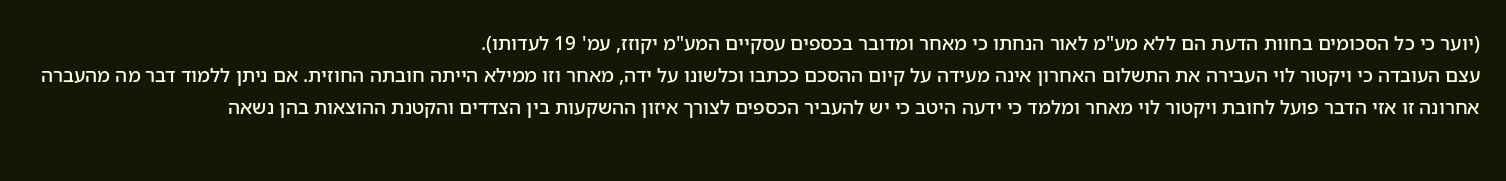(יוער כי כל הסכומים בחוות הדעת הם ללא מע"מ לאור הנחתו כי מאחר ומדובר בכספים עסקיים המע"מ יקוזז, עמ' 19 לעדותו).
עצם העובדה כי ויקטור לוי העבירה את התשלום האחרון אינה מעידה על קיום ההסכם ככתבו וכלשונו על ידה, מאחר וזו ממילא הייתה חובתה החוזית. אם ניתן ללמוד דבר מה מהעברה אחרונה זו אזי הדבר פועל לחובת ויקטור לוי מאחר ומלמד כי ידעה היטב כי יש להעביר הכספים לצורך איזון ההשקעות בין הצדדים והקטנת ההוצאות בהן נשאה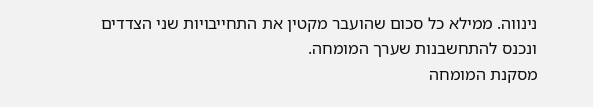נינווה. ממילא כל סכום שהועבר מקטין את התחייבויות שני הצדדים ונכנס להתחשבנות שערך המומחה.
מסקנת המומחה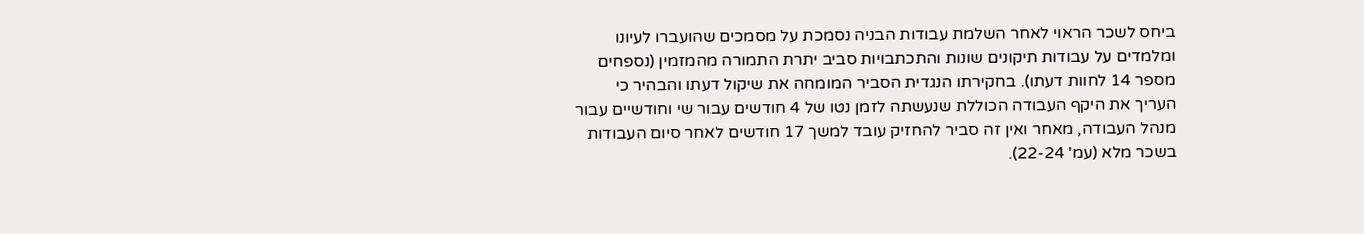ביחס לשכר הראוי לאחר השלמת עבודות הבניה נסמכת על מסמכים שהועברו לעיונו ומלמדים על עבודות תיקונים שונות והתכתבויות סביב יתרת התמורה מהמזמין (נספחים מספר 14 לחוות דעתו). בחקירתו הנגדית הסביר המומחה את שיקול דעתו והבהיר כי העריך את היקף העבודה הכוללת שנעשתה לזמן נטו של 4 חודשים עבור שי וחודשיים עבור מנהל העבודה, מאחר ואין זה סביר להחזיק עובד למשך 17 חודשים לאחר סיום העבודות בשכר מלא (עמ' 22-24).